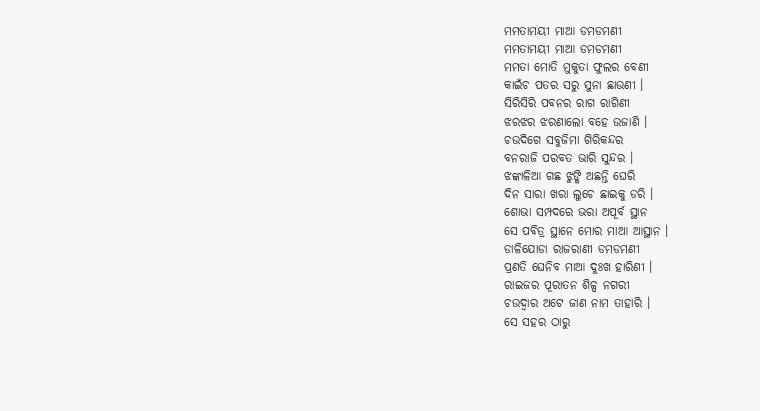ମମତାମୟୀ ମାଆ ଡମଡମଣୀ
ମମତାମୟୀ ମାଆ ଡମଡମଣୀ
ମମତା ମୋତି ମୁକୁତା ଫୁଲର ବେଣୀ
କାଇଁଚ ପତର ସରୁ ସୁନା ଛାଉଣୀ ।
ସିରିସିରି ପବନର ରାଗ ରାଗିଣୀ
ଝରଝର ଝରଣାଲୋ ବହେ ଉଜାଣି ।
ଚଉଦିଗେ ସବୁଜିମା ଗିରିକନ୍ଦର
ବନରାଜି ପରବତ ଭାରି ସୁନ୍ଦର ।
ଝଙ୍କାଳିଆ ଗଛ ଝୁଙ୍କି ଅଛନ୍ତି ଘେରି
ଦିନ ସାରା ଖରା ଲୁଚେ ଛାଇକୁ ଡରି ।
ଶୋଭା ସମ୍ପଦରେ ଭରା ଅପୂର୍ବ ସ୍ଥାନ
ସେ ପବିତ୍ର ସ୍ଥାନେ ମୋର ମାଆ ଆସ୍ଥାନ ।
ଡାଳିଯୋଡା ରାଜରାଣୀ ଡମଡମଣୀ
ପ୍ରଣତି ଘେନିବ ମାଆ ଦୁଃଖ ହାରିଣୀ ।
ରାଇଜର ପୂରାତନ ଶିଳ୍ପ ନଗରୀ
ଚଉଦ୍ୱାର ଅଟେ ଜାଣ ନାମ ତାହାରି ।
ସେ ସହର ଠାରୁ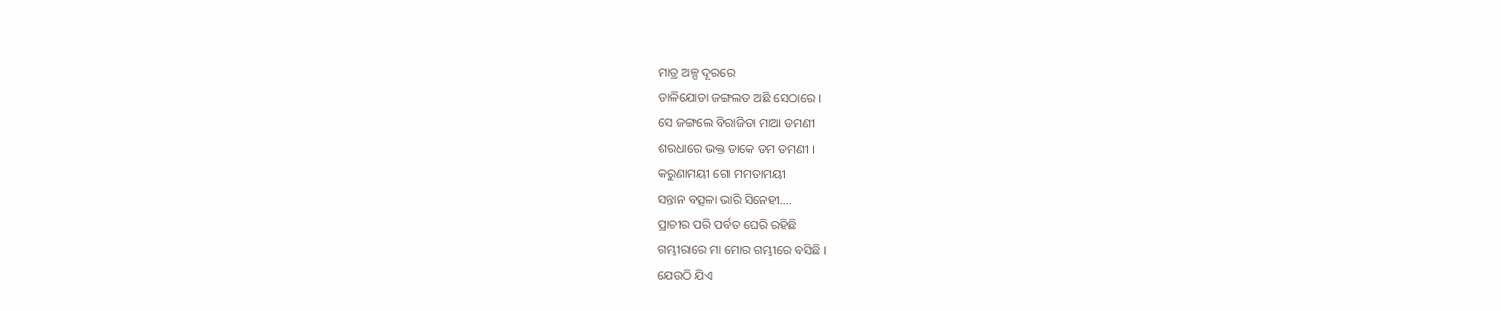ମାତ୍ର ଅଳ୍ପ ଦୂରରେ
ଡାଳିଯୋଡା ଜଙ୍ଗଲତ ଅଛି ସେଠାରେ ।
ସେ ଜଙ୍ଗଲେ ବିରାଜିତା ମାଆ ଡମଣୀ
ଶରଧାରେ ଭକ୍ତ ଡାକେ ଡମ ଡମଣୀ ।
କରୁଣାମୟୀ ଗୋ ମମତାମୟୀ
ସନ୍ତାନ ବତ୍ସଳା ଭାରି ସିନେହୀ....
ପ୍ରାଚୀର ପରି ପର୍ବତ ଘେରି ରହିଛି
ଗମ୍ଭୀରାରେ ମା ମୋର ଗମ୍ଭୀରେ ବସିଛି ।
ଯେଉଠି ଯିଏ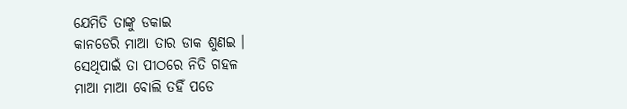ଯେମିତି ତାଙ୍କୁ ଡକାଇ
କାନଡେରି ମାଆ ତାର ଡାକ ଶୁଣଇ ।
ସେଥିପାଇଁ ତା ପୀଠରେ ନିତି ଗହଳ
ମାଆ ମାଆ ବୋଲି ତହିଁ ପଡେ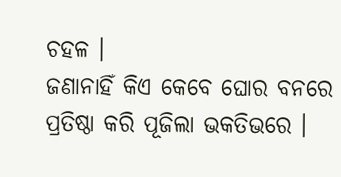ଚହଳ ।
ଜଣାନାହିଁ କିଏ କେବେ ଘୋର ବନରେ
ପ୍ରତିଷ୍ଠା କରି ପୂଜିଲା ଭକତିଭରେ ।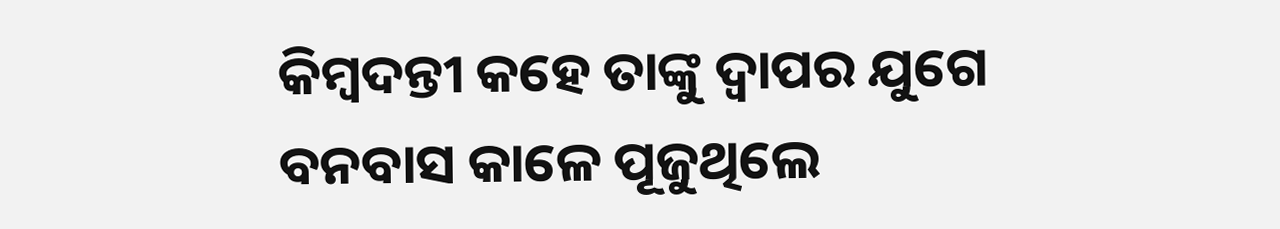କିମ୍ବଦନ୍ତୀ କହେ ତାଙ୍କୁ ଦ୍ୱାପର ଯୁଗେ
ବନବାସ କାଳେ ପୂଜୁଥିଲେ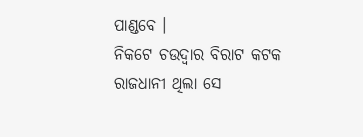ପାଣ୍ଡବେ ।
ନିକଟେ ଚଉଦ୍ୱାର ବିରାଟ କଟକ
ରାଜଧାନୀ ଥିଲା ସେ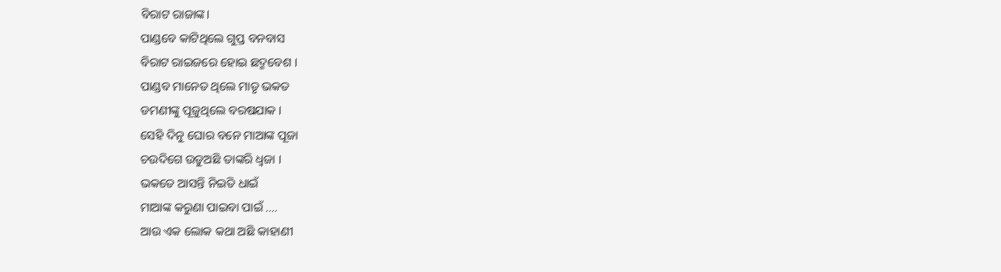ବିରାଟ ରାଜାଙ୍କ।
ପାଣ୍ଡବେ କାଟିଥିଲେ ଗୁପ୍ତ ବନବାସ
ବିରାଟ ରାଇଜରେ ହୋଇ ଛଦ୍ମବେଶ ।
ପାଣ୍ଡବ ମାନେତ ଥିଲେ ମାତୃ ଭକତ
ଡମଣୀଙ୍କୁ ପୂଜୁଥିଲେ ବରଷଯାକ ।
ସେହି ଦିନୁ ଘୋର ବନେ ମାଆଙ୍କ ପୂଜା
ଚଉଦିଗେ ଉଡୁଅଛି ତାଙ୍କରି ଧ୍ୱଜା ।
ଭକତେ ଆସନ୍ତି ନିଇତି ଧାଇଁ
ମାଆଙ୍କ କରୁଣା ପାଇବା ପାଇଁ ....
ଆଉ ଏକ ଲୋକ କଥା ଅଛି କାହାଣୀ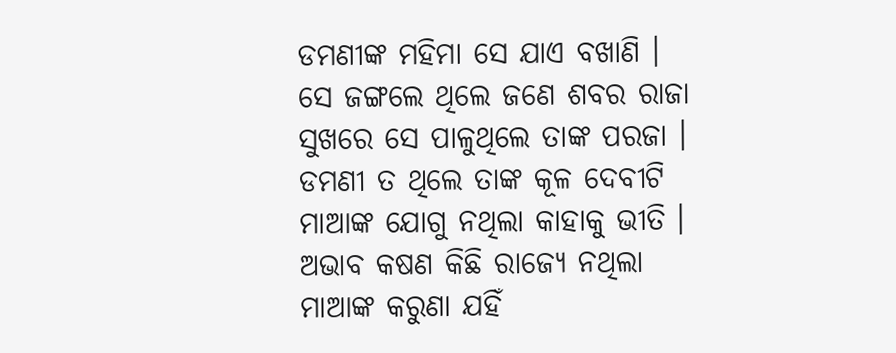ଡମଣୀଙ୍କ ମହିମା ସେ ଯାଏ ବଖାଣି ।
ସେ ଜଙ୍ଗଲେ ଥିଲେ ଜଣେ ଶବର ରାଜା
ସୁଖରେ ସେ ପାଳୁଥିଲେ ତାଙ୍କ ପରଜା ।
ଡମଣୀ ତ ଥିଲେ ତାଙ୍କ କୂଳ ଦେବୀଟି
ମାଆଙ୍କ ଯୋଗୁ ନଥିଲା କାହାକୁ ଭୀତି ।
ଅଭାବ କଷଣ କିଛି ରାଜ୍ୟେ ନଥିଲା
ମାଆଙ୍କ କରୁଣା ଯହିଁ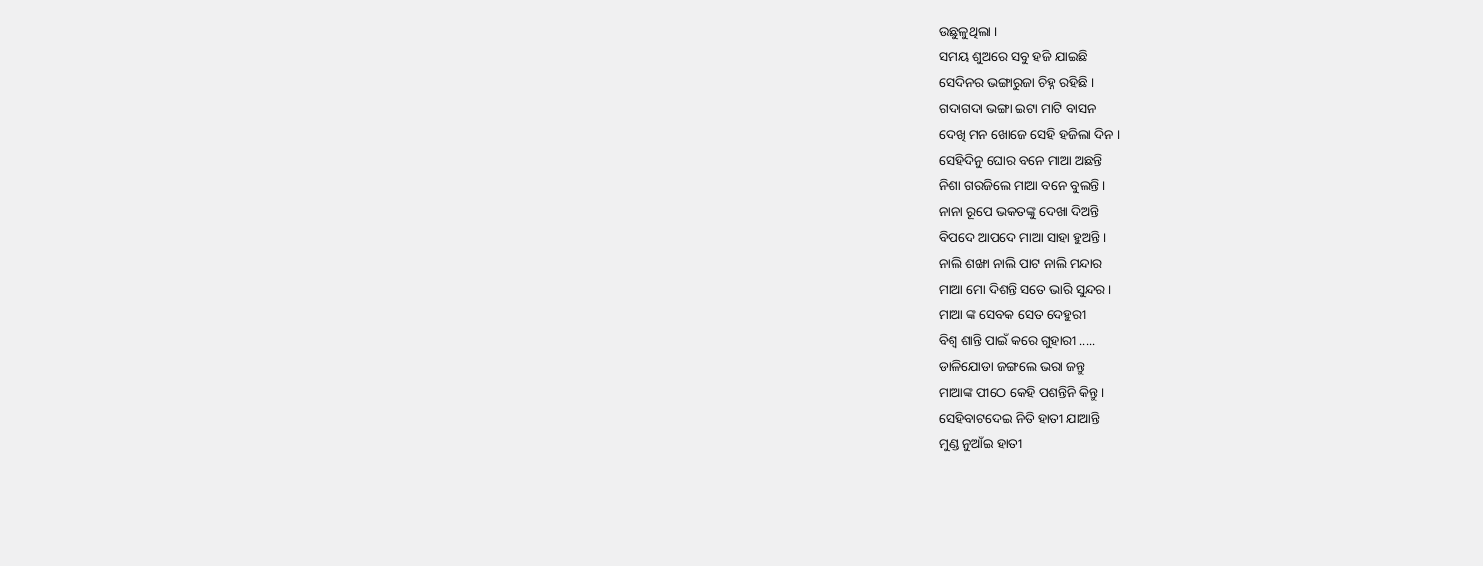ଉଛୁଳୁଥିଲା ।
ସମୟ ଶୁଅରେ ସବୁ ହଜି ଯାଇଛି
ସେଦିନର ଭଙ୍ଗାରୁଜା ଚିହ୍ନ ରହିଛି ।
ଗଦାଗଦା ଭଙ୍ଗା ଇଟା ମାଟି ବାସନ
ଦେଖି ମନ ଖୋଜେ ସେହି ହଜିଲା ଦିନ ।
ସେହିଦିନୁ ଘୋର ବନେ ମାଆ ଅଛନ୍ତି
ନିଶା ଗରଜିଲେ ମାଆ ବନେ ବୁଲନ୍ତି ।
ନାନା ରୂପେ ଭକତଙ୍କୁ ଦେଖା ଦିଅନ୍ତି
ବିପଦେ ଆପଦେ ମାଆ ସାହା ହୁଅନ୍ତି।
ନାଲି ଶଙ୍ଖା ନାଲି ପାଟ ନାଲି ମନ୍ଦାର
ମାଆ ମୋ ଦିଶନ୍ତି ସତେ ଭାରି ସୁନ୍ଦର ।
ମାଆ ଙ୍କ ସେବକ ସେତ ଦେହୁରୀ
ବିଶ୍ୱ ଶାନ୍ତି ପାଇଁ କରେ ଗୁହାରୀ .....
ଡାଳିଯୋଡା ଜଙ୍ଗଲେ ଭରା ଜନ୍ତୁ
ମାଆଙ୍କ ପୀଠେ କେହି ପଶନ୍ତିନି କିନ୍ତୁ ।
ସେହିବାଟଦେଇ ନିତି ହାତୀ ଯାଆନ୍ତି
ମୁଣ୍ଡ ନୁଆଁଇ ହାତୀ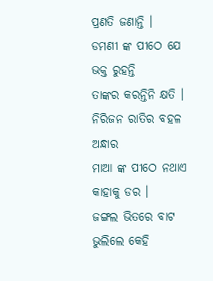ପ୍ରଣତି ଜଣାନ୍ତି ।
ଡମଣୀ ଙ୍କ ପୀଠେ ଯେ ଭକ୍ତ ରୁହନ୍ତି
ତାଙ୍କର କରନ୍ତିନି କ୍ଷତି ।
ନିରିଜନ ରାତିର ବହଳ ଅନ୍ଧାର
ମାଆ ଙ୍କ ପୀଠେ ନଥାଏ କାହାକୁ ଡର ।
ଜଙ୍ଗଲ ଭିତରେ ବାଟ ଭୁଲିଲେ କେହି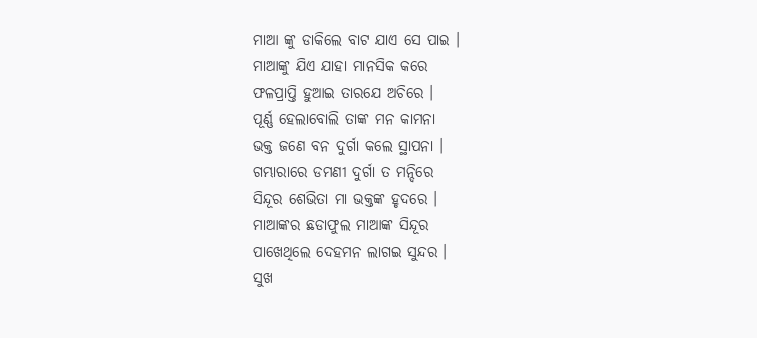ମାଆ ଙ୍କୁ ଡାକିଲେ ବାଟ ଯାଏ ସେ ପାଇ ।
ମାଆଙ୍କୁ ଯିଏ ଯାହା ମାନସିକ କରେ
ଫଳପ୍ରାପ୍ତି ହୁଆଇ ତାରଯେ ଅଚିରେ ।
ପୂର୍ଣ୍ଣ ହେଲାବୋଲି ତାଙ୍କ ମନ କାମନା
ଭକ୍ତ ଜଣେ ବନ ଦୁର୍ଗା କଲେ ସ୍ଥାପନା ।
ଗମ୍ଭାରାରେ ଡମଣୀ ଦୁର୍ଗା ତ ମନ୍ଦିରେ
ସିନ୍ଦୂର ଶେଭିତା ମା ଭକ୍ତଙ୍କ ହୃଦରେ ।
ମାଆଙ୍କର ଛଡାଫୁଲ ମାଆଙ୍କ ସିନ୍ଦୂର
ପାଖେଥିଲେ ଦେହମନ ଲାଗଇ ସୁନ୍ଦର ।
ସୁଖ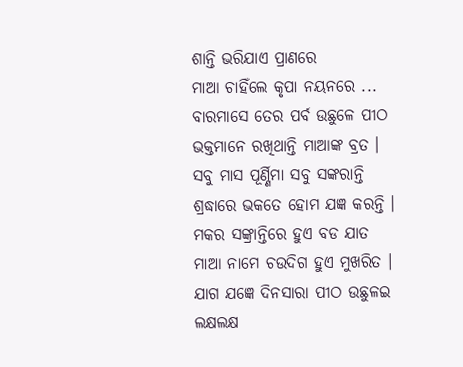ଶାନ୍ତି ଭରିଯାଏ ପ୍ରାଣରେ
ମାଆ ଚାହିଁଲେ କୃପା ନୟନରେ ...
ବାରମାସେ ତେର ପର୍ବ ଉଛୁଳେ ପୀଠ
ଭକ୍ତମାନେ ରଖିଥାନ୍ତି ମାଆଙ୍କ ବ୍ରତ ।
ସବୁ ମାସ ପୂର୍ଣ୍ଣିମା ସବୁ ସଙ୍କରାନ୍ତି
ଶ୍ରଦ୍ଧାରେ ଭକତେ ହୋମ ଯଜ୍ଞ କରନ୍ତି ।
ମକର ସଙ୍କ୍ରାନ୍ତିରେ ହୁଏ ବଡ ଯାତ
ମାଆ ନାମେ ଚଉଦିଗ ହୁଏ ମୁଖରିତ ।
ଯାଗ ଯଜ୍ଞେ ଦିନସାରା ପୀଠ ଉଛୁଳଇ
ଲକ୍ଷଲକ୍ଷ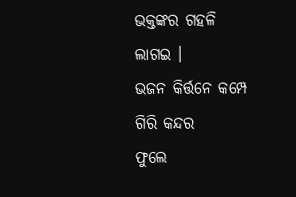ଭକ୍ତଙ୍କର ଗହଳି ଲାଗଇ ।
ଭଜନ କିର୍ତ୍ତନେ କମ୍ପେ ଗିରି କନ୍ଦର
ଫୁଲେ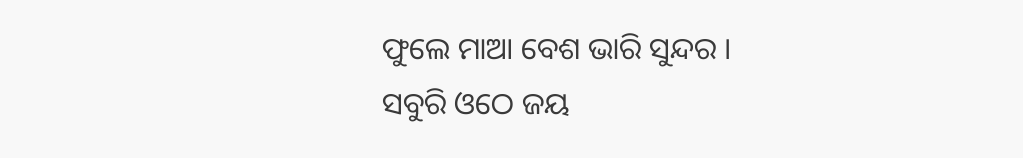ଫୁଲେ ମାଆ ବେଶ ଭାରି ସୁନ୍ଦର ।
ସବୁରି ଓଠେ ଜୟ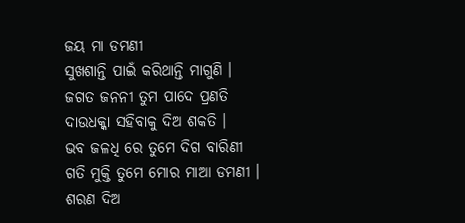ଜୟ ମା ଡମଣୀ
ସୁଖଶାନ୍ତି ପାଇଁ କରିଥାନ୍ତି ମାଗୁଣି ।
ଜଗତ ଜନନୀ ତୁମ ପାଦେ ପ୍ରଣତି
ଦାଉଧକ୍କା ସହିବାକୁ ଦିଅ ଶକତି ।
ଭବ ଜଳଧି ରେ ତୁମେ ଦିଗ ବାରିଣୀ
ଗତି ମୁକ୍ତି ତୁମେ ମୋର ମାଆ ଡମଣୀ ।
ଶରଣ ଦିଅ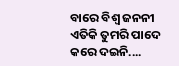ବାରେ ବିଶ୍ୱ ଜନନୀ
ଏତିକି ତୁମରି ପାଦେ କରେ ଦଇନି....